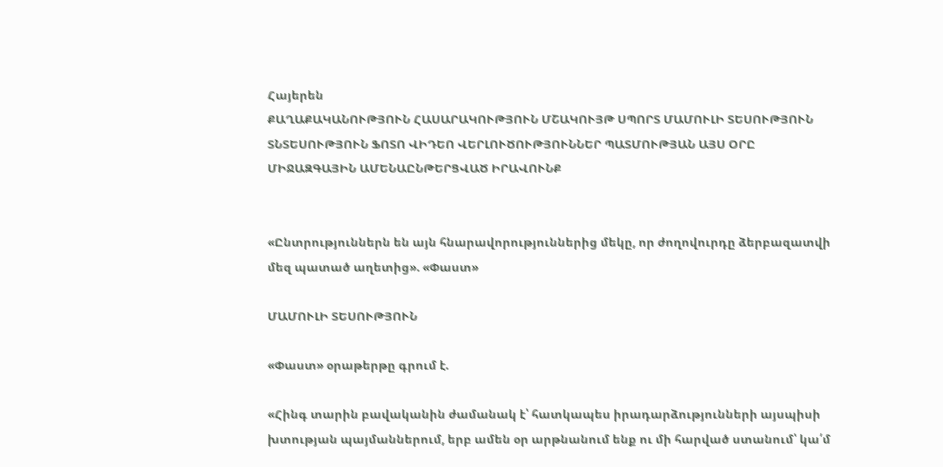Հայերեն
ՔԱՂԱՔԱԿԱՆՈՒԹՅՈՒՆ ՀԱՍԱՐԱԿՈՒԹՅՈՒՆ ՄՇԱԿՈՒՅԹ ՍՊՈՐՏ ՄԱՄՈՒԼԻ ՏԵՍՈՒԹՅՈՒՆ ՏՆՏԵՍՈՒԹՅՈՒՆ ՖՈՏՈ ՎԻԴԵՈ ՎԵՐԼՈՒԾՈՒԹՅՈՒՆՆԵՐ ՊԱՏՄՈՒԹՅԱՆ ԱՅՍ ՕՐԸ ՄԻՋԱԶԳԱՅԻՆ ԱՄԵՆԱԸՆԹԵՐՑՎԱԾ ԻՐԱՎՈՒՆՔ


«Ընտրություններն են այն հնարավորություններից մեկը, որ ժողովուրդը ձերբազատվի մեզ պատած աղետից». «Փաստ»

ՄԱՄՈՒԼԻ ՏԵՍՈՒԹՅՈՒՆ

«Փաստ» օրաթերթը գրում է.

«Հինգ տարին բավականին ժամանակ է՝ հատկապես իրադարձությունների այսպիսի խտության պայմաններում, երբ ամեն օր արթնանում ենք ու մի հարված ստանում՝ կա՛մ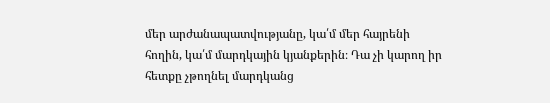մեր արժանապատվությանը, կա՛մ մեր հայրենի հողին, կա՛մ մարդկային կյանքերին։ Դա չի կարող իր հետքը չթողնել մարդկանց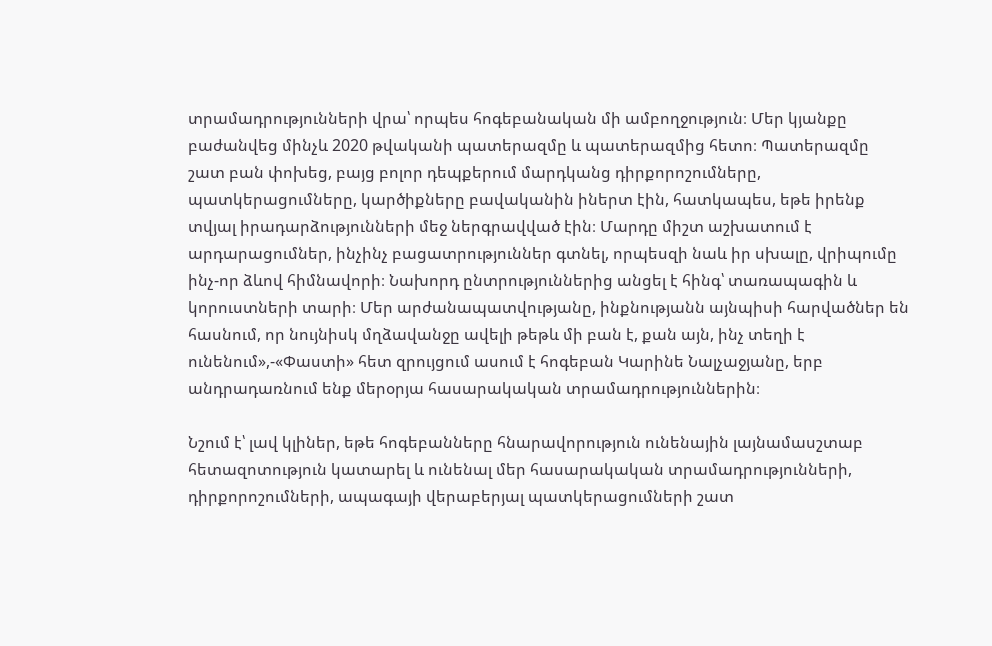տրամադրությունների վրա՝ որպես հոգեբանական մի ամբողջություն։ Մեր կյանքը բաժանվեց մինչև 2020 թվականի պատերազմը և պատերազմից հետո։ Պատերազմը շատ բան փոխեց, բայց բոլոր դեպքերում մարդկանց դիրքորոշումները, պատկերացումները, կարծիքները բավականին իներտ էին, հատկապես, եթե իրենք տվյալ իրադարձությունների մեջ ներգրավված էին։ Մարդը միշտ աշխատում է արդարացումներ, ինչինչ բացատրություններ գտնել, որպեսզի նաև իր սխալը, վրիպումը ինչ-որ ձևով հիմնավորի։ Նախորդ ընտրություններից անցել է հինգ՝ տառապագին և կորուստների տարի։ Մեր արժանապատվությանը, ինքնությանն այնպիսի հարվածներ են հասնում, որ նույնիսկ մղձավանջը ավելի թեթև մի բան է, քան այն, ինչ տեղի է ունենում»,-«Փաստի» հետ զրույցում ասում է հոգեբան Կարինե Նալչաջյանը, երբ անդրադառնում ենք մերօրյա հասարակական տրամադրություններին։

Նշում է՝ լավ կլիներ, եթե հոգեբանները հնարավորություն ունենային լայնամասշտաբ հետազոտություն կատարել և ունենալ մեր հասարակական տրամադրությունների, դիրքորոշումների, ապագայի վերաբերյալ պատկերացումների շատ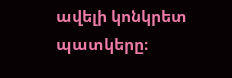ավելի կոնկրետ պատկերը։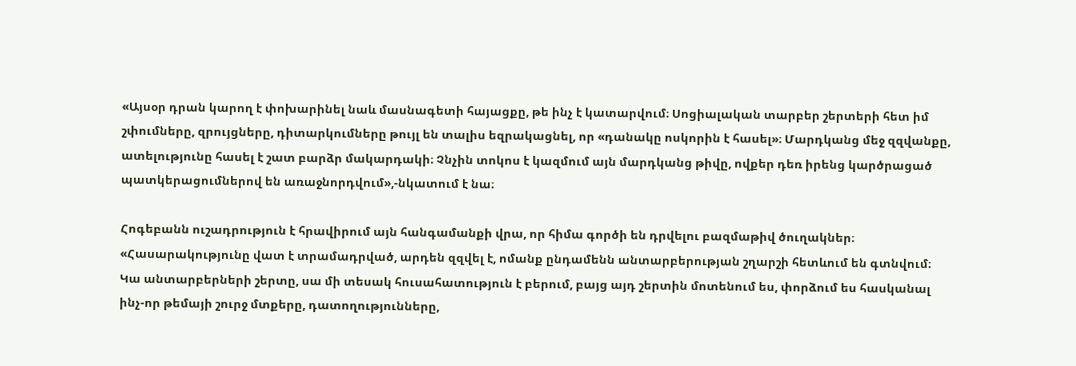«Այսօր դրան կարող է փոխարինել նաև մասնագետի հայացքը, թե ինչ է կատարվում։ Սոցիալական տարբեր շերտերի հետ իմ շփումները, զրույցները, դիտարկումները թույլ են տալիս եզրակացնել, որ «դանակը ոսկորին է հասել»։ Մարդկանց մեջ զզվանքը, ատելությունը հասել է շատ բարձր մակարդակի։ Չնչին տոկոս է կազմում այն մարդկանց թիվը, ովքեր դեռ իրենց կարծրացած պատկերացումներով են առաջնորդվում»,-նկատում է նա։

Հոգեբանն ուշադրություն է հրավիրում այն հանգամանքի վրա, որ հիմա գործի են դրվելու բազմաթիվ ծուղակներ։ «Հասարակությունը վատ է տրամադրված, արդեն զզվել է, ոմանք ընդամենն անտարբերության շղարշի հետևում են գտնվում։ Կա անտարբերների շերտը, սա մի տեսակ հուսահատություն է բերում, բայց այդ շերտին մոտենում ես, փորձում ես հասկանալ ինչ-որ թեմայի շուրջ մտքերը, դատողությունները,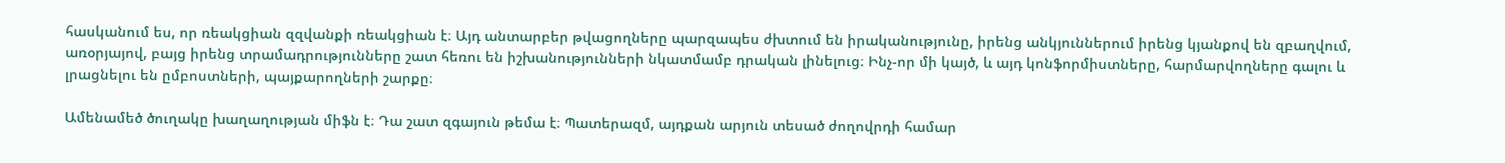հասկանում ես, որ ռեակցիան զզվանքի ռեակցիան է։ Այդ անտարբեր թվացողները պարզապես ժխտում են իրականությունը, իրենց անկյուններում իրենց կյանքով են զբաղվում, առօրյայով, բայց իրենց տրամադրությունները շատ հեռու են իշխանությունների նկատմամբ դրական լինելուց։ Ինչ-որ մի կայծ, և այդ կոնֆորմիստները, հարմարվողները գալու և լրացնելու են ըմբոստների, պայքարողների շարքը։

Ամենամեծ ծուղակը խաղաղության միֆն է։ Դա շատ զգայուն թեմա է։ Պատերազմ, այդքան արյուն տեսած ժողովրդի համար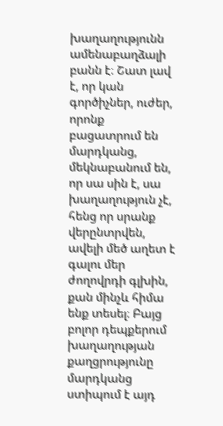խաղաղությունն ամենաբաղձալի բանն է։ Շատ լավ է, որ կան գործիչներ, ուժեր, որոնք բացատրում են մարդկանց, մեկնաբանում են, որ սա սին է, սա խաղաղություն չէ, հենց որ սրանք վերընտրվեն, ավելի մեծ աղետ է գալու մեր ժողովրդի գլխին, քան մինչև հիմա ենք տեսել։ Բայց բոլոր դեպքերում խաղաղության քաղցրությունը մարդկանց ստիպում է այդ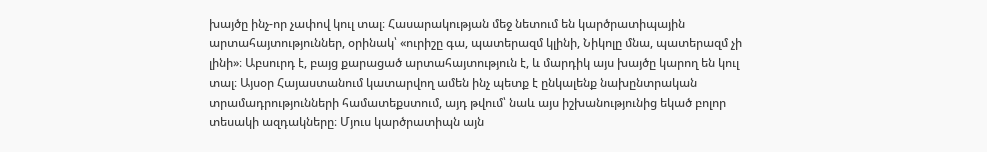խայծը ինչ-որ չափով կուլ տալ։ Հասարակության մեջ նետում են կարծրատիպային արտահայտություններ, օրինակ՝ «ուրիշը գա, պատերազմ կլինի, Նիկոլը մնա, պատերազմ չի լինի»։ Աբսուրդ է, բայց քարացած արտահայտություն է, և մարդիկ այս խայծը կարող են կուլ տալ։ Այսօր Հայաստանում կատարվող ամեն ինչ պետք է ընկալենք նախընտրական տրամադրությունների համատեքստում, այդ թվում՝ նաև այս իշխանությունից եկած բոլոր տեսակի ազդակները։ Մյուս կարծրատիպն այն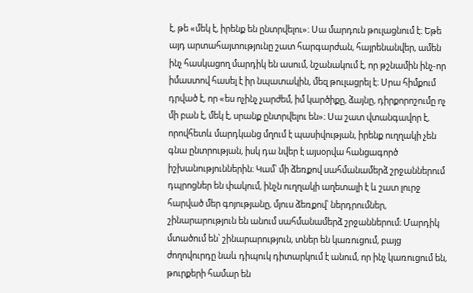է, թե «մեկ է, իրենք են ընտրվելու»։ Սա մարդուն թուլացնում է։ Եթե այդ արտահայտությունը շատ հարգարժան, հայրենանվեր, ամեն ինչ հասկացող մարդիկ են ասում, նշանակում է, որ թշնամին ինչ-որ իմաստով հասել է իր նպատակին, մեզ թուլացրել է։ Սրա հիմքում դրված է, որ «ես ոչինչ չարժեմ, իմ կարծիքը, ձայնը, դիրքորոշումը ոչ մի բան է, մեկ է, սրանք ընտրվելու են»։ Սա շատ վտանգավոր է, որովհետև մարդկանց մղում է պասիվության, իրենք ուղղակի չեն գնա ընտրության, իսկ դա նվեր է այսօրվա հանցագործ իշխանություններին։ Կամ՝ մի ձեռքով սահմանամերձ շրջաններում դպրոցներ են փակում, ինչն ուղղակի աղետալի է և շատ լուրջ հարված մեր գոյությանը, մյուս ձեռքով՝ ներդրումներ, շինարարություն են անում սահմանամերձ շրջաններում։ Մարդիկ մտածում են՝ շինարարություն, տներ են կառուցում, բայց ժողովուրդը նաև դիպուկ դիտարկում է անում, որ ինչ կառուցում են, թուրքերի համար են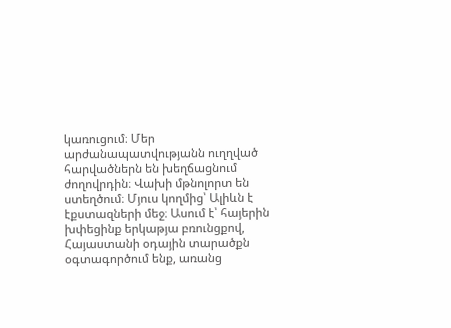կառուցում։ Մեր արժանապատվությանն ուղղված հարվածներն են խեղճացնում ժողովրդին։ Վախի մթնոլորտ են ստեղծում։ Մյուս կողմից՝ Ալիևն է էքստազների մեջ։ Ասում է՝ հայերին խփեցինք երկաթյա բռունցքով, Հայաստանի օդային տարածքն օգտագործում ենք, առանց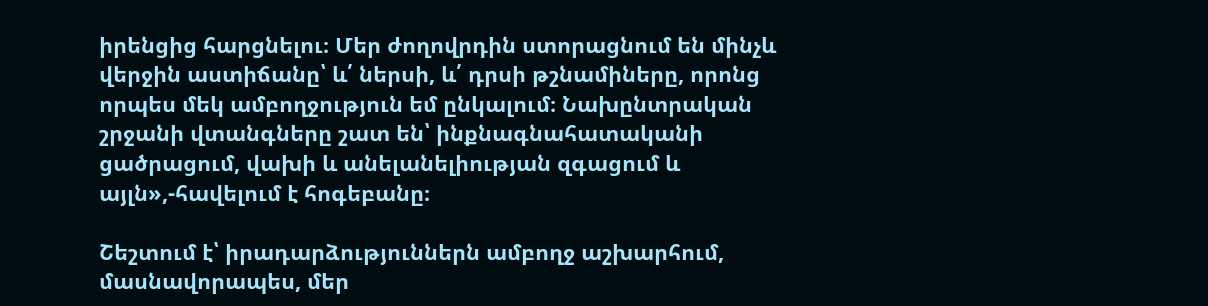իրենցից հարցնելու։ Մեր ժողովրդին ստորացնում են մինչև վերջին աստիճանը՝ և՛ ներսի, և՛ դրսի թշնամիները, որոնց որպես մեկ ամբողջություն եմ ընկալում։ Նախընտրական շրջանի վտանգները շատ են՝ ինքնագնահատականի ցածրացում, վախի և անելանելիության զգացում և այլն»,-հավելում է հոգեբանը։

Շեշտում է՝ իրադարձություններն ամբողջ աշխարհում, մասնավորապես, մեր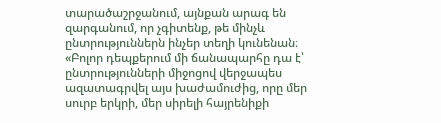տարածաշրջանում, այնքան արագ են զարգանում, որ չգիտենք, թե մինչև ընտրություններն ինչեր տեղի կունենան։ «Բոլոր դեպքերում մի ճանապարհը դա է՝ ընտրությունների միջոցով վերջապես ազատագրվել այս խաժամուժից, որը մեր սուրբ երկրի, մեր սիրելի հայրենիքի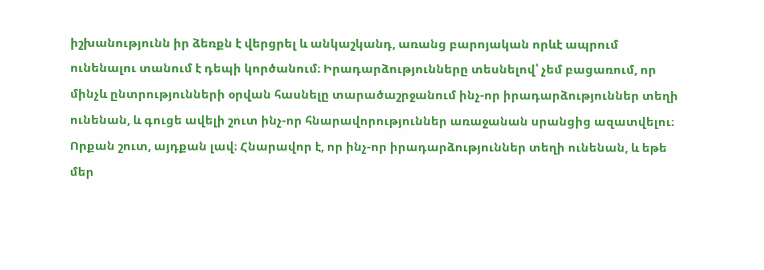իշխանությունն իր ձեռքն է վերցրել և անկաշկանդ, առանց բարոյական որևէ ապրում ունենալու տանում է դեպի կործանում։ Իրադարձությունները տեսնելով՝ չեմ բացառում, որ մինչև ընտրությունների օրվան հասնելը տարածաշրջանում ինչ-որ իրադարձություններ տեղի ունենան, և գուցե ավելի շուտ ինչ-որ հնարավորություններ առաջանան սրանցից ազատվելու։ Որքան շուտ, այդքան լավ։ Հնարավոր է, որ ինչ-որ իրադարձություններ տեղի ունենան, և եթե մեր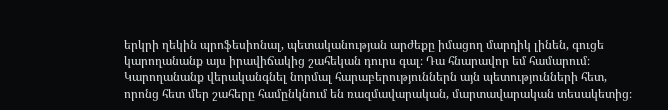երկրի ղեկին պրոֆեսիոնալ, պետականության արժեքը իմացող մարդիկ լինեն, գուցե կարողանանք այս իրավիճակից շահեկան դուրս գալ։ Դա հնարավոր եմ համարում։ Կարողանանք վերականգնել նորմալ հարաբերություններն այն պետությունների հետ, որոնց հետ մեր շահերը համընկնում են ռազմավարական, մարտավարական տեսակետից։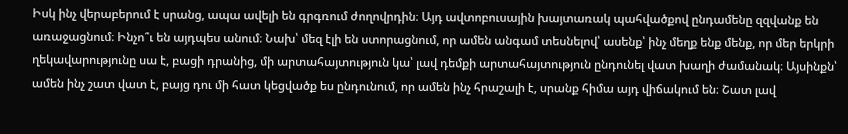Իսկ ինչ վերաբերում է սրանց, ապա ավելի են գրգռում ժողովրդին։ Այդ ավտոբուսային խայտառակ պահվածքով ընդամենը զզվանք են առաջացնում։ Ինչո՞ւ են այդպես անում։ Նախ՝ մեզ էլի են ստորացնում, որ ամեն անգամ տեսնելով՝ ասենք՝ ինչ մեղք ենք մենք, որ մեր երկրի ղեկավարությունը սա է, բացի դրանից, մի արտահայտություն կա՝ լավ դեմքի արտահայտություն ընդունել վատ խաղի ժամանակ։ Այսինքն՝ ամեն ինչ շատ վատ է, բայց դու մի հատ կեցվածք ես ընդունում, որ ամեն ինչ հրաշալի է, սրանք հիմա այդ վիճակում են։ Շատ լավ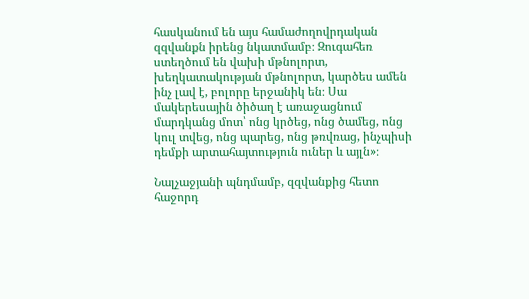հասկանում են այս համաժողովրդական զզվանքն իրենց նկատմամբ։ Զուգահեռ ստեղծում են վախի մթնոլորտ, խեղկատակության մթնոլորտ, կարծես ամեն ինչ լավ է, բոլորը երջանիկ են։ Սա մակերեսային ծիծաղ է առաջացնում մարդկանց մոտ՝ ոնց կրծեց, ոնց ծամեց, ոնց կուլ տվեց, ոնց պարեց, ոնց թռվռաց, ինչպիսի դեմքի արտահայտություն ուներ և այլն»։

Նալչաջյանի պնդմամբ, զզվանքից հետո հաջորդ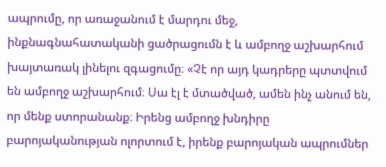ապրումը, որ առաջանում է մարդու մեջ, ինքնագնահատականի ցածրացումն է և ամբողջ աշխարհում խայտառակ լինելու զգացումը։ «Չէ որ այդ կադրերը պտտվում են ամբողջ աշխարհում։ Սա էլ է մտածված, ամեն ինչ անում են, որ մենք ստորանանք։ Իրենց ամբողջ խնդիրը բարոյականության ոլորտում է, իրենք բարոյական ապրումներ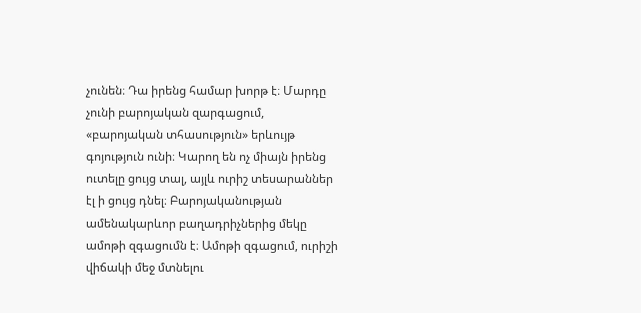չունեն։ Դա իրենց համար խորթ է։ Մարդը չունի բարոյական զարգացում, «բարոյական տհասություն» երևույթ գոյություն ունի։ Կարող են ոչ միայն իրենց ուտելը ցույց տալ, այլև ուրիշ տեսարաններ էլ ի ցույց դնել։ Բարոյականության ամենակարևոր բաղադրիչներից մեկը ամոթի զգացումն է։ Ամոթի զգացում, ուրիշի վիճակի մեջ մտնելու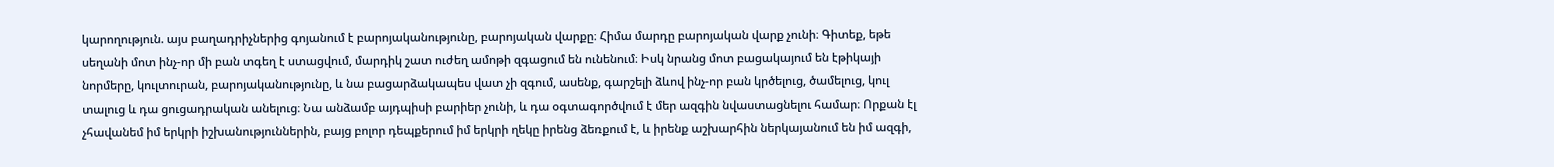կարողություն. այս բաղադրիչներից գոյանում է բարոյականությունը, բարոյական վարքը։ Հիմա մարդը բարոյական վարք չունի։ Գիտեք, եթե սեղանի մոտ ինչ-որ մի բան տգեղ է ստացվում, մարդիկ շատ ուժեղ ամոթի զգացում են ունենում։ Իսկ նրանց մոտ բացակայում են էթիկայի նորմերը, կուլտուրան, բարոյականությունը, և նա բացարձակապես վատ չի զգում, ասենք, գարշելի ձևով ինչ-որ բան կրծելուց, ծամելուց, կուլ տալուց և դա ցուցադրական անելուց։ Նա անձամբ այդպիսի բարիեր չունի, և դա օգտագործվում է մեր ազգին նվաստացնելու համար։ Որքան էլ չհավանեմ իմ երկրի իշխանություններին, բայց բոլոր դեպքերում իմ երկրի ղեկը իրենց ձեռքում է, և իրենք աշխարհին ներկայանում են իմ ազգի,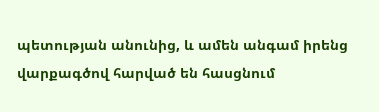պետության անունից, և ամեն անգամ իրենց վարքագծով հարված են հասցնում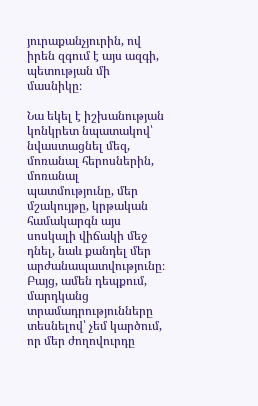յուրաքանչյուրին, ով իրեն զգում է այս ազգի, պետության մի մասնիկը։

Նա եկել է իշխանության կոնկրետ նպատակով՝ նվաստացնել մեզ, մոռանալ հերոսներին, մոռանալ պատմությունը, մեր մշակույթը, կրթական համակարգն այս սոսկալի վիճակի մեջ դնել, նաև քանդել մեր արժանապատվությունը։ Բայց, ամեն դեպքում, մարդկանց տրամադրությունները տեսնելով՝ չեմ կարծում, որ մեր ժողովուրդը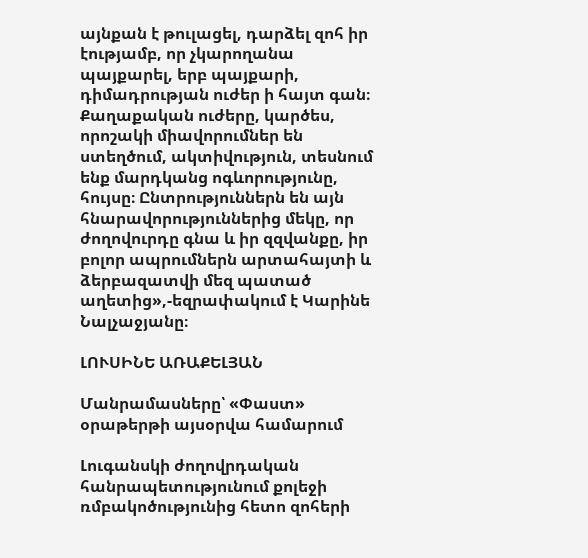այնքան է թուլացել, դարձել զոհ իր էությամբ, որ չկարողանա պայքարել, երբ պայքարի, դիմադրության ուժեր ի հայտ գան։ Քաղաքական ուժերը, կարծես, որոշակի միավորումներ են ստեղծում, ակտիվություն, տեսնում ենք մարդկանց ոգևորությունը, հույսը։ Ընտրություններն են այն հնարավորություններից մեկը, որ ժողովուրդը գնա և իր զզվանքը, իր բոլոր ապրումներն արտահայտի և ձերբազատվի մեզ պատած աղետից»,-եզրափակում է Կարինե Նալչաջյանը։

ԼՈՒՍԻՆԵ ԱՌԱՔԵԼՅԱՆ

Մանրամասները՝ «Փաստ» օրաթերթի այսօրվա համարում

Լուգանսկի ժողովրդական հանրապետությունում քոլեջի ռմբակոծությունից հետո զոհերի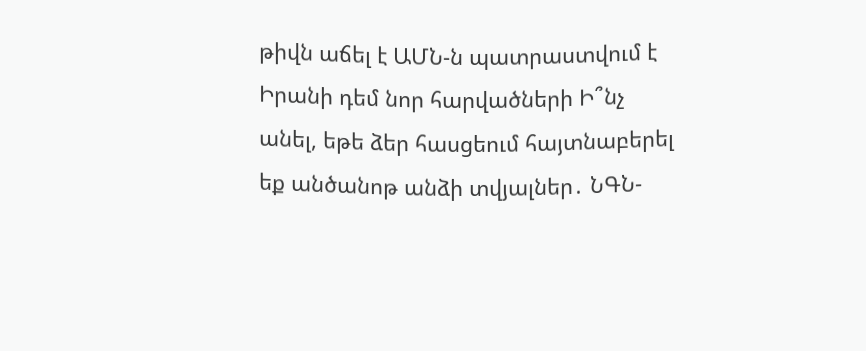թիվն աճել է ԱՄՆ-ն պատրաստվում է Իրանի դեմ նոր հարվածների Ի՞նչ անել, եթե ձեր հասցեում հայտնաբերել եք անծանոթ անձի տվյալներ․ ՆԳՆ-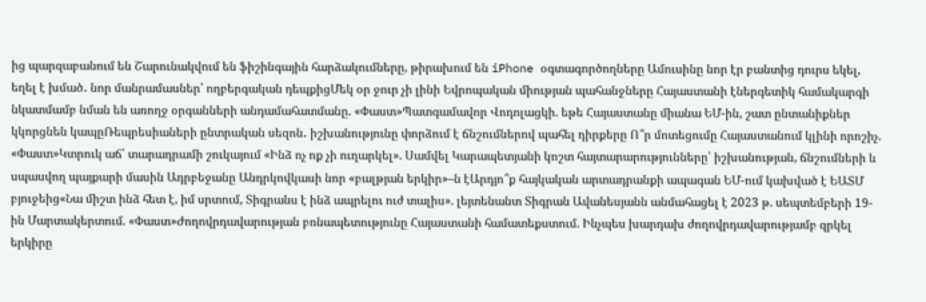ից պարզաբանում են Շարունակվում են ֆիշինգային հարձակումները, թիրախում են iPhone օգտագործողները Ամուսինը նոր էր բանտից դուրս եկել, եղել է խմած․ նոր մանրամասներ՝ ողբերգական դեպքիցՄեկ օր ջուր չի լինի Եվրոպական միության պահանջները Հայաստանի էներգետիկ համակարգի նկատմամբ նման են առողջ օրգանների անդամահատմանը. «Փաստ»Պատգամավոր Վոդոլացկի. եթե Հայաստանը միանա ԵՄ-ին, շատ ընտանիքներ կկորցնեն կապըՌեպրեսիաների ընտրական սեզոն․ իշխանությունը փորձում է ճնշումներով պահել դիրքերը Ո՞ր մոտեցումը Հայաստանում կլինի որոշիչ. «Փաստ»Կտրուկ աճ՝ տարադրամի շուկայում «Ինձ ոչ ոք չի ուղարկել». Սամվել Կարապետյանի կոշտ հայտարարությունները՝ իշխանության, ճնշումների և սպասվող պայքարի մասին Ադրբեջանը Անդրկովկասի նոր «բալթյան երկիր»–ն էԱրդյո՞ք հայկական արտադրանքի ապագան ԵՄ-ում կախված է ԵԱՏՄ բյուջեից«Նա միշտ ինձ հետ է, իմ սրտում, Տիգրանս է ինձ ապրելու ուժ տալիս». լեյտենանտ Տիգրան Ավանեսյանն անմահացել է 2023 թ. սեպտեմբերի 19-ին Մարտակերտում. «Փաստ»Ժողովրդավարության բռնապետությունը Հայաստանի համատեքստում. Ինչպես խարդախ ժողովրդավարությամբ զրկել երկիրը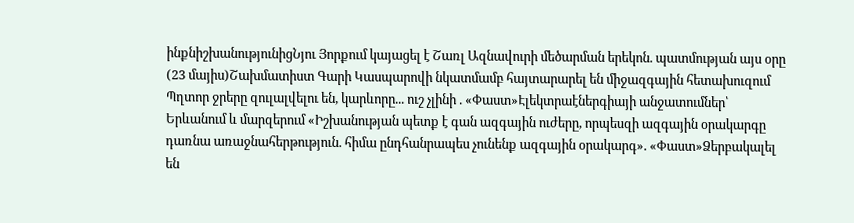ինքնիշխանությունիցՆյու Յորքում կայացել է Շառլ Ազնավուրի մեծարման երեկոն. պատմության այս օրը (23 մայիս)Շախմատիստ Գարի Կասպարովի նկատմամբ հայտարարել են միջազգային հետախուզում Պղտոր ջրերը զուլալվելու են, կարևորը... ուշ չլինի . «Փաստ»Էլեկտրաէներգիայի անջատումներ՝ Երևանում և մարզերում «Իշխանության պետք է գան ազգային ուժերը, որպեսզի ազգային օրակարգը դառնա առաջնահերթություն. հիմա ընդհանրապես չունենք ազգային օրակարգ». «Փաստ»Ձերբակալել են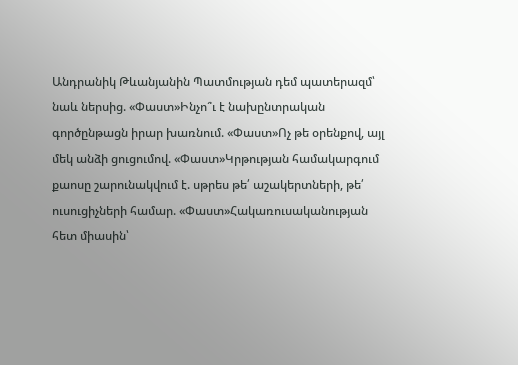Անդրանիկ Թևանյանին Պատմության դեմ պատերազմ՝ նաև ներսից. «Փաստ»Ինչո՞ւ է նախընտրական գործընթացն իրար խառնում. «Փաստ»Ոչ թե օրենքով, այլ մեկ անձի ցուցումով. «Փաստ»Կրթության համակարգում քաոսը շարունակվում է. սթրես թե՛ աշակերտների, թե՛ ուսուցիչների համար. «Փաստ»Հակառուսականության հետ միասին՝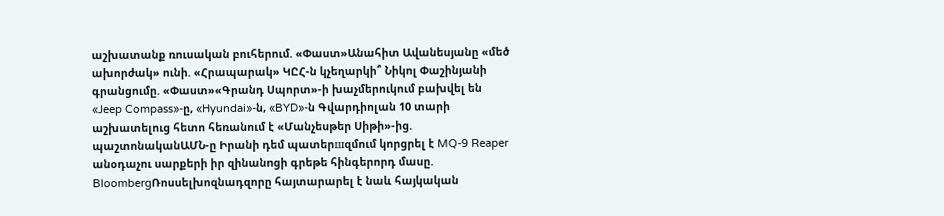աշխատանք ռուսական բուհերում. «Փաստ»Անահիտ Ավանեսյանը «մեծ ախորժակ» ունի. «Հրապարակ» ԿԸՀ-ն կչեղարկի՞ Նիկոլ Փաշինյանի գրանցումը. «Փաստ»«Գրանդ Սպորտ»-ի խաչմերուկում բախվել են «Jeep Compass»-ը, «Hyundai»-ն, «BYD»-ն Գվարդիոլան 10 տարի աշխատելուց հետո հեռանում է «Մանչեսթեր Սիթի»-ից. պաշտոնականԱՄՆ-ը Իրանի դեմ պատերшզմում կորցրել է MQ-9 Reaper անօդաչու սարքերի իր զինանnցի գրեթե հինգերորդ մասը. BloombergՌոսսելխոզնադզորը հայտարարել է նաև հայկական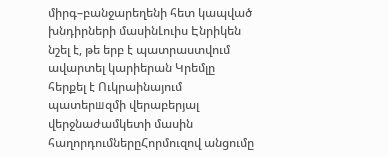միրգ–բանջարեղենի հետ կապված խնդիրների մասինԼուիս Էնրիկեն նշել է, թե երբ է պատրաստվում ավարտել կարիերան Կրեմլը հերքել է Ուկրաինայում պատերшզմի վերաբերյալ վերջնաժամկետի մասին հաղորդումներըՀորմուզով անցումը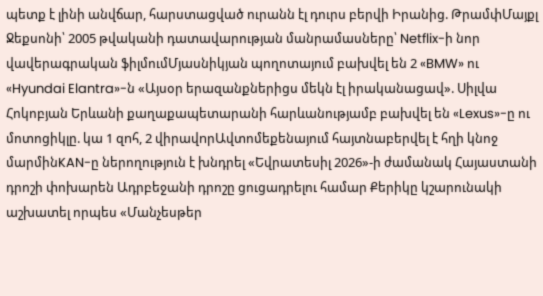պետք է լինի անվճար, հարստացված ուրանն էլ դուրս բերվի Իրանից. ԹրամփՄայքլ Ջեքսոնի՝ 2005 թվականի դատավարության մանրամասները՝ Netflix-ի նոր վավերագրական ֆիլմումՄյասնիկյան պողոտայում բախվել են 2 «BMW» ու «Hyundai Elantra»-ն «Այսօր երազանքներիցս մեկն էլ իրականացավ». Սիլվա Հոկոբյան Երևանի քաղաքապետարանի հարևանությամբ բախվել են «Lexus»-ը ու մոտոցիկլը. կա 1 զnհ, 2 վիրավnրԱվտոմեքենայում հայտնաբերվել է հղի կնոջ մարմինKAN-ը ներողություն է խնդրել «Եվրատեսիլ 2026»-ի ժամանակ Հայաստանի դրոշի փոխարեն Ադրբեջանի դրոշը ցուցադրելու համար Քերիկը կշարունակի աշխատել որպես «Մանչեսթեր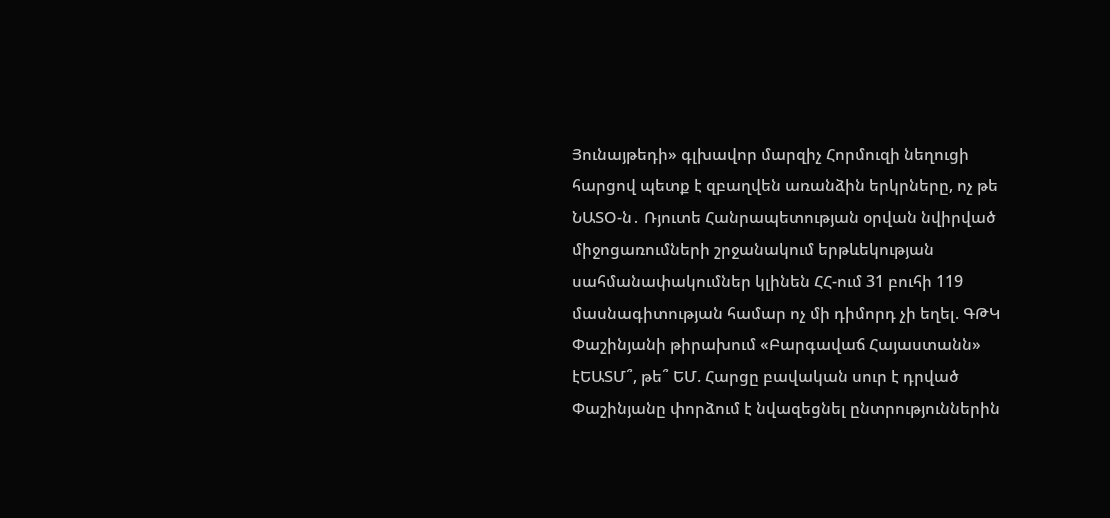Յունայթեդի» գլխավոր մարզիչ Հորմուզի նեղուցի հարցով պետք է զբաղվեն առանձին երկրները, ոչ թե ՆԱՏՕ-ն․ Ռյուտե Հանրապետության օրվան նվիրված միջոցառումների շրջանակում երթևեկության սահմանափակումներ կլինեն ՀՀ-ում 31 բուհի 119 մասնագիտության համար ոչ մի դիմորդ չի եղել. ԳԹԿ Փաշինյանի թիրախում «Բարգավաճ Հայաստանն» էԵԱՏՄ՞, թե՞ ԵՄ. Հարցը բավական սուր է դրված Փաշինյանը փորձում է նվազեցնել ընտրություններին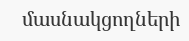մասնակցողների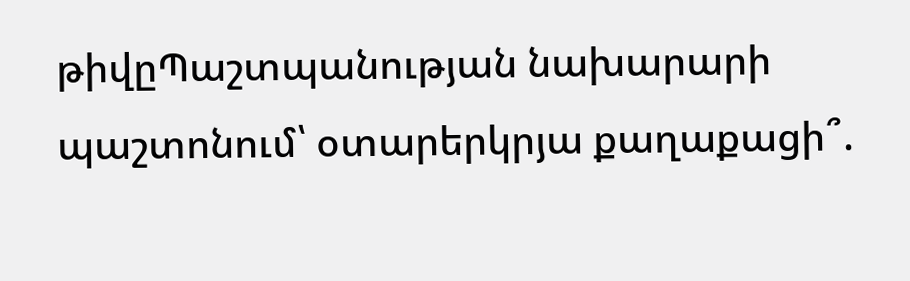թիվըՊաշտպանության նախարարի պաշտոնում՝ օտարերկրյա քաղաքացի՞.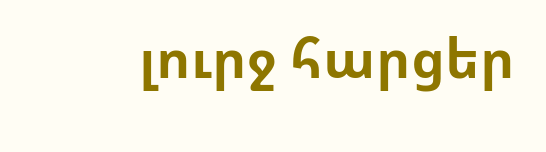լուրջ հարցեր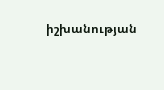իշխանության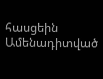հասցեին
Ամենադիտված